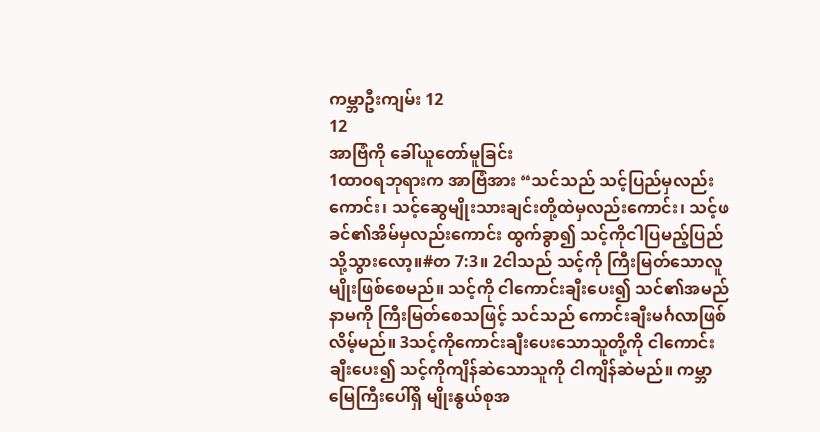ကမ္ဘာဦးကျမ်း 12
12
အာဗြံကို ခေါ်ယူတော်မူခြင်း
1ထာဝရဘုရားက အာဗြံအား “သင်သည် သင့်ပြည်မှလည်းကောင်း၊ သင့်ဆွေမျိုးသားချင်းတို့ထဲမှလည်းကောင်း၊ သင့်ဖခင်၏အိမ်မှလည်းကောင်း ထွက်ခွာ၍ သင့်ကိုငါပြမည့်ပြည်သို့သွားလော့။#တ 7:3။ 2ငါသည် သင့်ကို ကြီးမြတ်သောလူမျိုးဖြစ်စေမည်။ သင့်ကို ငါကောင်းချီးပေး၍ သင်၏အမည်နာမကို ကြီးမြတ်စေသဖြင့် သင်သည် ကောင်းချီးမင်္ဂလာဖြစ်လိမ့်မည်။ 3သင့်ကိုကောင်းချီးပေးသောသူတို့ကို ငါကောင်းချီးပေး၍ သင့်ကိုကျိန်ဆဲသောသူကို ငါကျိန်ဆဲမည်။ ကမ္ဘာမြေကြီးပေါ်ရှိ မျိုးနွယ်စုအ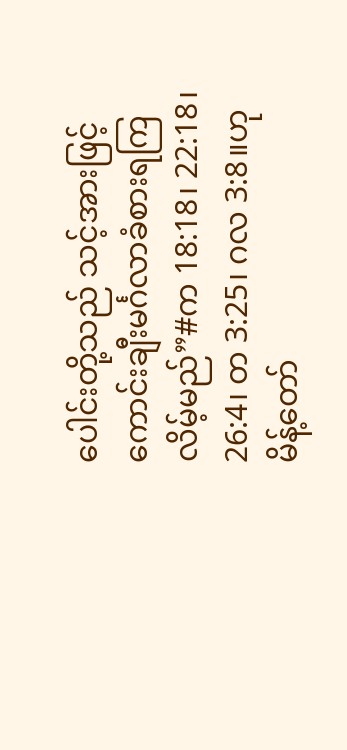ပေါင်းတို့သည် သင့်အားဖြင့် ကောင်းချီးမင်္ဂလာခံစားရကြလိမ့်မည်”#က 18:18၊ 22:18၊ 26:4၊ တ 3:25၊ ဂလ 3:8။ဟု မိန့်တော်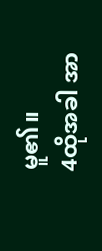မူ၏။
4ထိုအခါ အာ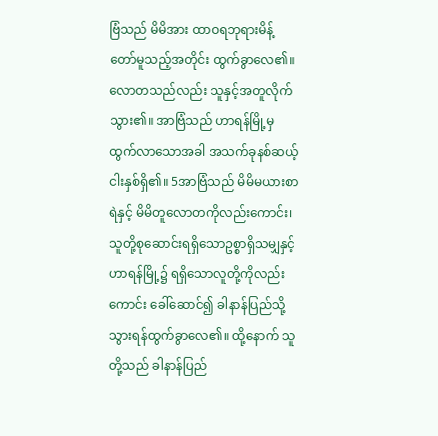ဗြံသည် မိမိအား ထာဝရဘုရားမိန့်တော်မူသည့်အတိုင်း ထွက်ခွာလေ၏။ လောတသည်လည်း သူနှင့်အတူလိုက်သွား၏။ အာဗြံသည် ဟာရန်မြို့မှထွက်လာသောအခါ အသက်ခုနစ်ဆယ့်ငါးနှစ်ရှိ၏။ 5အာဗြံသည် မိမိမယားစာရဲနှင့် မိမိတူလောတကိုလည်းကောင်း၊ သူတို့စုဆောင်းရရှိသောဥစ္စာရှိသမျှနှင့် ဟာရန်မြို့၌ ရရှိသောလူတို့ကိုလည်းကောင်း ခေါ်ဆောင်၍ ခါနာန်ပြည်သို့သွားရန်ထွက်ခွာလေ၏။ ထို့နောက် သူတို့သည် ခါနာန်ပြည်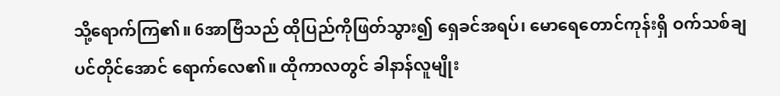သို့ရောက်ကြ၏။ 6အာဗြံသည် ထိုပြည်ကိုဖြတ်သွား၍ ရှေခင်အရပ်၊ မောရေတောင်ကုန်းရှိ ဝက်သစ်ချပင်တိုင်အောင် ရောက်လေ၏။ ထိုကာလတွင် ခါနာန်လူမျိုး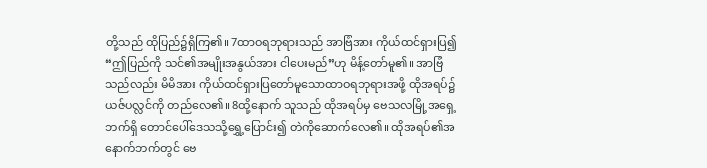တို့သည် ထိုပြည်၌ရှိကြ၏။ 7ထာဝရဘုရားသည် အာဗြံအား ကိုယ်ထင်ရှားပြ၍ “ဤပြည်ကို သင်၏အမျိုးအနွယ်အား ငါပေးမည်”ဟု မိန့်တော်မူ၏။ အာဗြံသည်လည်း မိမိအား ကိုယ်ထင်ရှားပြတော်မူသောထာဝရဘုရားအဖို့ ထိုအရပ်၌ ယဇ်ပလ္လင်ကို တည်လေ၏။ 8ထို့နောက် သူသည် ထိုအရပ်မှ ဗေသလမြို့အရှေ့ဘက်ရှိ တောင်ပေါ်ဒေသသို့ရွှေ့ပြောင်း၍ တဲကိုဆောက်လေ၏။ ထိုအရပ်၏အနောက်ဘက်တွင် ဗေ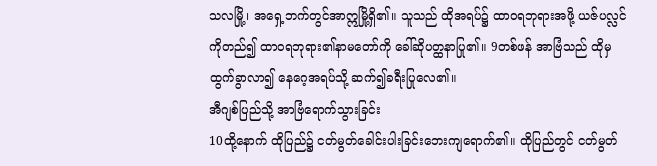သလမြို့၊ အရှေ့ဘက်တွင်အာဣမြို့ရှိ၏။ သူသည် ထိုအရပ်၌ ထာဝရဘုရားအဖို့ ယဇ်ပလ္လင်ကိုတည်၍ ထာဝရဘုရား၏နာမတော်ကို ခေါ်ဆိုပတ္ထနာပြု၏။ 9တစ်ဖန် အာဗြံသည် ထိုမှထွက်ခွာလာ၍ နေဂေ့အရပ်သို့ ဆက်၍ခရီးပြုလေ၏။
အီဂျစ်ပြည်သို့ အာဗြံရောက်သွားခြင်း
10ထို့နောက် ထိုပြည်၌ ငတ်မွတ်ခေါင်းပါးခြင်းဘေးကျရောက်၏။ ထိုပြည်တွင် ငတ်မွတ်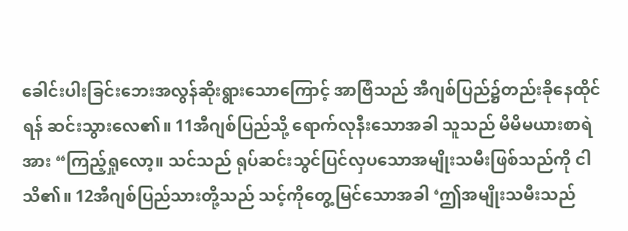ခေါင်းပါးခြင်းဘေးအလွန်ဆိုးရွားသောကြောင့် အာဗြံသည် အီဂျစ်ပြည်၌တည်းခိုနေထိုင်ရန် ဆင်းသွားလေ၏။ 11အီဂျစ်ပြည်သို့ ရောက်လုနီးသောအခါ သူသည် မိမိမယားစာရဲအား “ကြည့်ရှုလော့။ သင်သည် ရုပ်ဆင်းသွင်ပြင်လှပသောအမျိုးသမီးဖြစ်သည်ကို ငါသိ၏။ 12အီဂျစ်ပြည်သားတို့သည် သင့်ကိုတွေ့မြင်သောအခါ ‘ဤအမျိုးသမီးသည်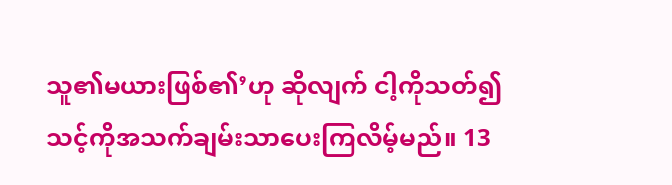သူ၏မယားဖြစ်၏’ဟု ဆိုလျက် ငါ့ကိုသတ်၍ သင့်ကိုအသက်ချမ်းသာပေးကြလိမ့်မည်။ 13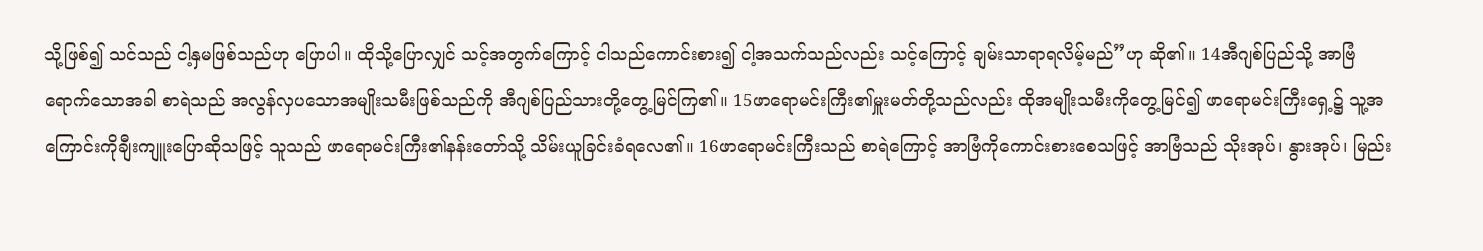သို့ဖြစ်၍ သင်သည် ငါ့နှမဖြစ်သည်ဟု ပြောပါ။ ထိုသို့ပြောလျှင် သင့်အတွက်ကြောင့် ငါသည်ကောင်းစား၍ ငါ့အသက်သည်လည်း သင့်ကြောင့် ချမ်းသာရာရလိမ့်မည်”ဟု ဆို၏။ 14အီဂျစ်ပြည်သို့ အာဗြံရောက်သောအခါ စာရဲသည် အလွန်လှပသောအမျိုးသမီးဖြစ်သည်ကို အီဂျစ်ပြည်သားတို့တွေ့မြင်ကြ၏။ 15ဖာရောမင်းကြီး၏မှူးမတ်တို့သည်လည်း ထိုအမျိုးသမီးကိုတွေ့မြင်၍ ဖာရောမင်းကြီးရှေ့၌ သူ့အကြောင်းကိုချီးကျူးပြောဆိုသဖြင့် သူသည် ဖာရောမင်းကြီး၏နန်းတော်သို့ သိမ်းယူခြင်းခံရလေ၏။ 16ဖာရောမင်းကြီးသည် စာရဲကြောင့် အာဗြံကိုကောင်းစားစေသဖြင့် အာဗြံသည် သိုးအုပ်၊ နွားအုပ်၊ မြည်း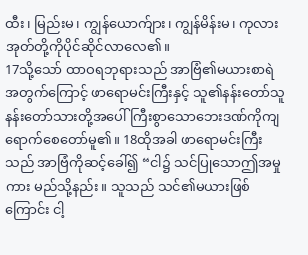ထီး၊ မြည်းမ၊ ကျွန်ယောက်ျား၊ ကျွန်မိန်းမ၊ ကုလားအုတ်တို့ကိုပိုင်ဆိုင်လာလေ၏။
17သို့သော် ထာဝရဘုရားသည် အာဗြံ၏မယားစာရဲအတွက်ကြောင့် ဖာရောမင်းကြီးနှင့် သူ၏နန်းတော်သူနန်းတော်သားတို့အပေါ် ကြီးစွာသောဘေးဒဏ်ကိုကျရောက်စေတော်မူ၏။ 18ထိုအခါ ဖာရောမင်းကြီးသည် အာဗြံကိုဆင့်ခေါ်၍ “ငါ၌ သင်ပြုသောဤအမှုကား မည်သို့နည်း။ သူသည် သင်၏မယားဖြစ်ကြောင်း ငါ့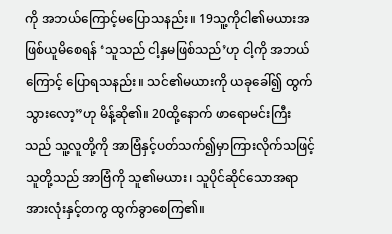ကို အဘယ်ကြောင့်မပြောသနည်း။ 19သူ့ကိုငါ၏မယားအဖြစ်ယူမိစေရန် ‘သူသည် ငါ့နှမဖြစ်သည်’ဟု ငါ့ကို အဘယ်ကြောင့် ပြောရသနည်း။ သင်၏မယားကို ယခုခေါ်၍ ထွက်သွားလော့”ဟု မိန့်ဆို၏။ 20ထို့နောက် ဖာရောမင်းကြီးသည် သူ့လူတို့ကို အာဗြံနှင့်ပတ်သက်၍မှာကြားလိုက်သဖြင့် သူတို့သည် အာဗြံကို သူ၏မယား၊ သူပိုင်ဆိုင်သောအရာအားလုံးနှင့်တကွ ထွက်ခွာစေကြ၏။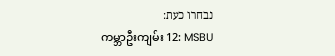נבחרו כעת:
ကမ္ဘာဦးကျမ်း 12: MSBU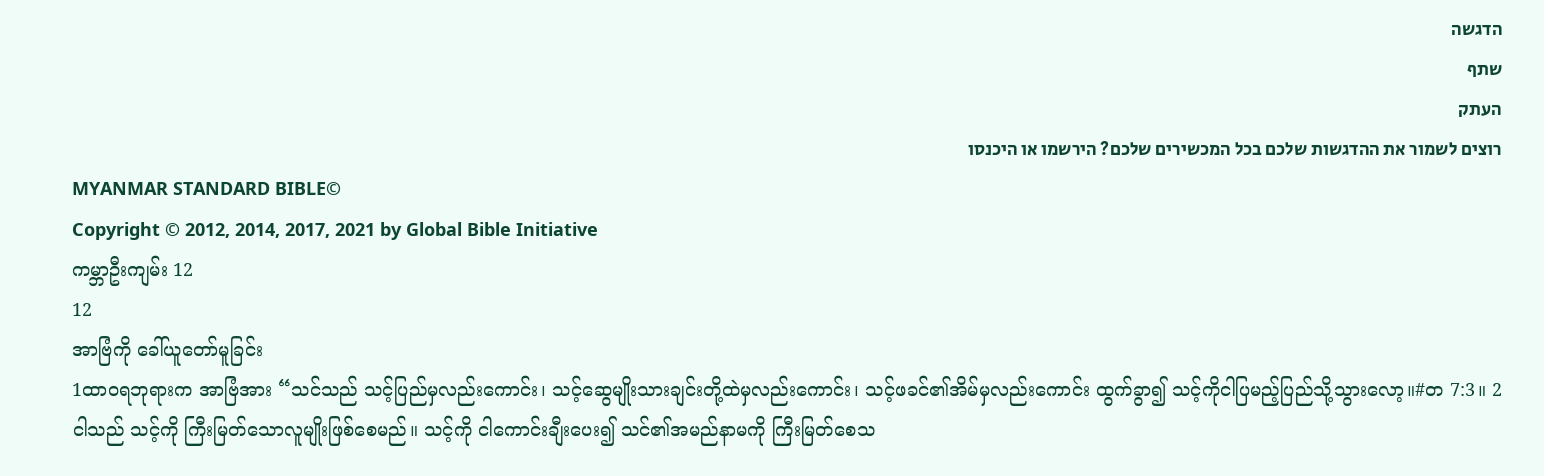הדגשה
שתף
העתק
רוצים לשמור את ההדגשות שלכם בכל המכשירים שלכם? הירשמו או היכנסו
MYANMAR STANDARD BIBLE©
Copyright © 2012, 2014, 2017, 2021 by Global Bible Initiative
ကမ္ဘာဦးကျမ်း 12
12
အာဗြံကို ခေါ်ယူတော်မူခြင်း
1ထာဝရဘုရားက အာဗြံအား “သင်သည် သင့်ပြည်မှလည်းကောင်း၊ သင့်ဆွေမျိုးသားချင်းတို့ထဲမှလည်းကောင်း၊ သင့်ဖခင်၏အိမ်မှလည်းကောင်း ထွက်ခွာ၍ သင့်ကိုငါပြမည့်ပြည်သို့သွားလော့။#တ 7:3။ 2ငါသည် သင့်ကို ကြီးမြတ်သောလူမျိုးဖြစ်စေမည်။ သင့်ကို ငါကောင်းချီးပေး၍ သင်၏အမည်နာမကို ကြီးမြတ်စေသ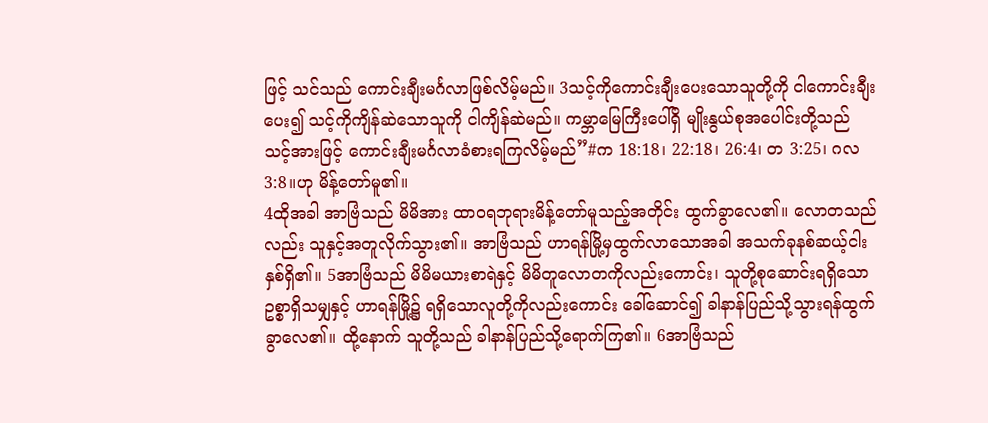ဖြင့် သင်သည် ကောင်းချီးမင်္ဂလာဖြစ်လိမ့်မည်။ 3သင့်ကိုကောင်းချီးပေးသောသူတို့ကို ငါကောင်းချီးပေး၍ သင့်ကိုကျိန်ဆဲသောသူကို ငါကျိန်ဆဲမည်။ ကမ္ဘာမြေကြီးပေါ်ရှိ မျိုးနွယ်စုအပေါင်းတို့သည် သင့်အားဖြင့် ကောင်းချီးမင်္ဂလာခံစားရကြလိမ့်မည်”#က 18:18၊ 22:18၊ 26:4၊ တ 3:25၊ ဂလ 3:8။ဟု မိန့်တော်မူ၏။
4ထိုအခါ အာဗြံသည် မိမိအား ထာဝရဘုရားမိန့်တော်မူသည့်အတိုင်း ထွက်ခွာလေ၏။ လောတသည်လည်း သူနှင့်အတူလိုက်သွား၏။ အာဗြံသည် ဟာရန်မြို့မှထွက်လာသောအခါ အသက်ခုနစ်ဆယ့်ငါးနှစ်ရှိ၏။ 5အာဗြံသည် မိမိမယားစာရဲနှင့် မိမိတူလောတကိုလည်းကောင်း၊ သူတို့စုဆောင်းရရှိသောဥစ္စာရှိသမျှနှင့် ဟာရန်မြို့၌ ရရှိသောလူတို့ကိုလည်းကောင်း ခေါ်ဆောင်၍ ခါနာန်ပြည်သို့သွားရန်ထွက်ခွာလေ၏။ ထို့နောက် သူတို့သည် ခါနာန်ပြည်သို့ရောက်ကြ၏။ 6အာဗြံသည်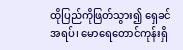ထိုပြည်ကိုဖြတ်သွား၍ ရှေခင်အရပ်၊ မောရေတောင်ကုန်းရှိ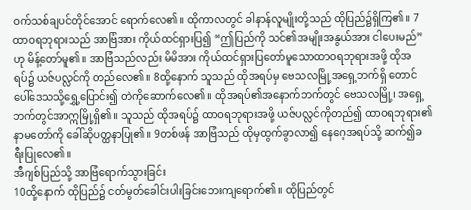ဝက်သစ်ချပင်တိုင်အောင် ရောက်လေ၏။ ထိုကာလတွင် ခါနာန်လူမျိုးတို့သည် ထိုပြည်၌ရှိကြ၏။ 7ထာဝရဘုရားသည် အာဗြံအား ကိုယ်ထင်ရှားပြ၍ “ဤပြည်ကို သင်၏အမျိုးအနွယ်အား ငါပေးမည်”ဟု မိန့်တော်မူ၏။ အာဗြံသည်လည်း မိမိအား ကိုယ်ထင်ရှားပြတော်မူသောထာဝရဘုရားအဖို့ ထိုအရပ်၌ ယဇ်ပလ္လင်ကို တည်လေ၏။ 8ထို့နောက် သူသည် ထိုအရပ်မှ ဗေသလမြို့အရှေ့ဘက်ရှိ တောင်ပေါ်ဒေသသို့ရွှေ့ပြောင်း၍ တဲကိုဆောက်လေ၏။ ထိုအရပ်၏အနောက်ဘက်တွင် ဗေသလမြို့၊ အရှေ့ဘက်တွင်အာဣမြို့ရှိ၏။ သူသည် ထိုအရပ်၌ ထာဝရဘုရားအဖို့ ယဇ်ပလ္လင်ကိုတည်၍ ထာဝရဘုရား၏နာမတော်ကို ခေါ်ဆိုပတ္ထနာပြု၏။ 9တစ်ဖန် အာဗြံသည် ထိုမှထွက်ခွာလာ၍ နေဂေ့အရပ်သို့ ဆက်၍ခရီးပြုလေ၏။
အီဂျစ်ပြည်သို့ အာဗြံရောက်သွားခြင်း
10ထို့နောက် ထိုပြည်၌ ငတ်မွတ်ခေါင်းပါးခြင်းဘေးကျရောက်၏။ ထိုပြည်တွင်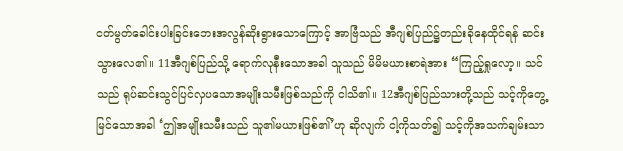ငတ်မွတ်ခေါင်းပါးခြင်းဘေးအလွန်ဆိုးရွားသောကြောင့် အာဗြံသည် အီဂျစ်ပြည်၌တည်းခိုနေထိုင်ရန် ဆင်းသွားလေ၏။ 11အီဂျစ်ပြည်သို့ ရောက်လုနီးသောအခါ သူသည် မိမိမယားစာရဲအား “ကြည့်ရှုလော့။ သင်သည် ရုပ်ဆင်းသွင်ပြင်လှပသောအမျိုးသမီးဖြစ်သည်ကို ငါသိ၏။ 12အီဂျစ်ပြည်သားတို့သည် သင့်ကိုတွေ့မြင်သောအခါ ‘ဤအမျိုးသမီးသည် သူ၏မယားဖြစ်၏’ဟု ဆိုလျက် ငါ့ကိုသတ်၍ သင့်ကိုအသက်ချမ်းသာ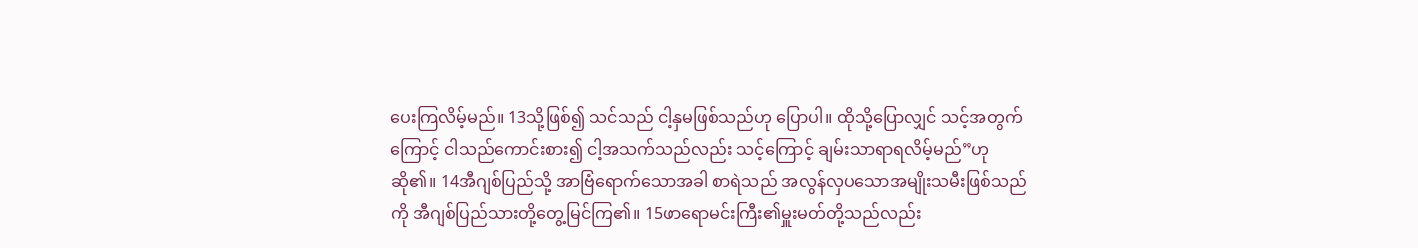ပေးကြလိမ့်မည်။ 13သို့ဖြစ်၍ သင်သည် ငါ့နှမဖြစ်သည်ဟု ပြောပါ။ ထိုသို့ပြောလျှင် သင့်အတွက်ကြောင့် ငါသည်ကောင်းစား၍ ငါ့အသက်သည်လည်း သင့်ကြောင့် ချမ်းသာရာရလိမ့်မည်”ဟု ဆို၏။ 14အီဂျစ်ပြည်သို့ အာဗြံရောက်သောအခါ စာရဲသည် အလွန်လှပသောအမျိုးသမီးဖြစ်သည်ကို အီဂျစ်ပြည်သားတို့တွေ့မြင်ကြ၏။ 15ဖာရောမင်းကြီး၏မှူးမတ်တို့သည်လည်း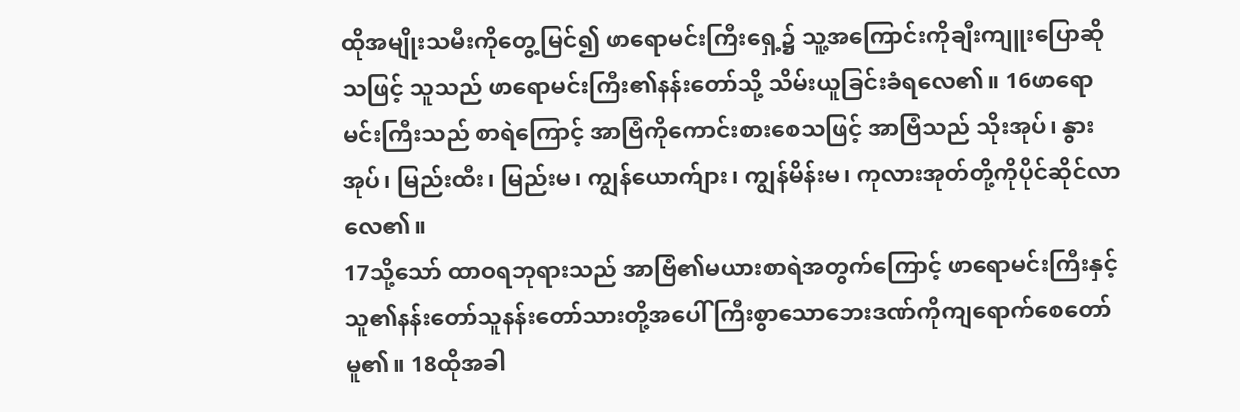ထိုအမျိုးသမီးကိုတွေ့မြင်၍ ဖာရောမင်းကြီးရှေ့၌ သူ့အကြောင်းကိုချီးကျူးပြောဆိုသဖြင့် သူသည် ဖာရောမင်းကြီး၏နန်းတော်သို့ သိမ်းယူခြင်းခံရလေ၏။ 16ဖာရောမင်းကြီးသည် စာရဲကြောင့် အာဗြံကိုကောင်းစားစေသဖြင့် အာဗြံသည် သိုးအုပ်၊ နွားအုပ်၊ မြည်းထီး၊ မြည်းမ၊ ကျွန်ယောက်ျား၊ ကျွန်မိန်းမ၊ ကုလားအုတ်တို့ကိုပိုင်ဆိုင်လာလေ၏။
17သို့သော် ထာဝရဘုရားသည် အာဗြံ၏မယားစာရဲအတွက်ကြောင့် ဖာရောမင်းကြီးနှင့် သူ၏နန်းတော်သူနန်းတော်သားတို့အပေါ် ကြီးစွာသောဘေးဒဏ်ကိုကျရောက်စေတော်မူ၏။ 18ထိုအခါ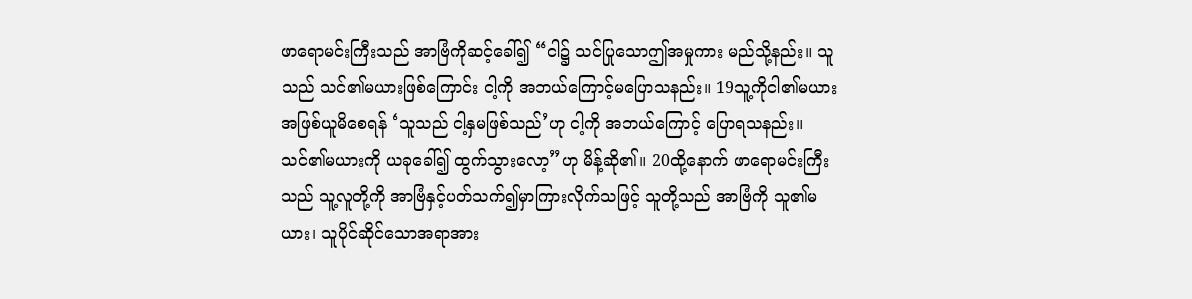ဖာရောမင်းကြီးသည် အာဗြံကိုဆင့်ခေါ်၍ “ငါ၌ သင်ပြုသောဤအမှုကား မည်သို့နည်း။ သူသည် သင်၏မယားဖြစ်ကြောင်း ငါ့ကို အဘယ်ကြောင့်မပြောသနည်း။ 19သူ့ကိုငါ၏မယားအဖြစ်ယူမိစေရန် ‘သူသည် ငါ့နှမဖြစ်သည်’ဟု ငါ့ကို အဘယ်ကြောင့် ပြောရသနည်း။ သင်၏မယားကို ယခုခေါ်၍ ထွက်သွားလော့”ဟု မိန့်ဆို၏။ 20ထို့နောက် ဖာရောမင်းကြီးသည် သူ့လူတို့ကို အာဗြံနှင့်ပတ်သက်၍မှာကြားလိုက်သဖြင့် သူတို့သည် အာဗြံကို သူ၏မယား၊ သူပိုင်ဆိုင်သောအရာအား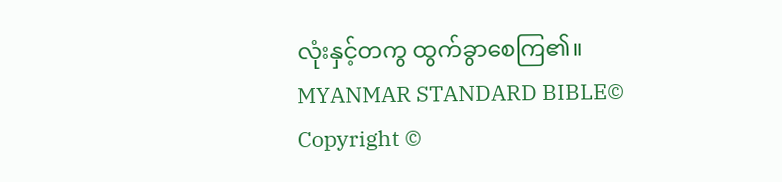လုံးနှင့်တကွ ထွက်ခွာစေကြ၏။
MYANMAR STANDARD BIBLE©
Copyright ©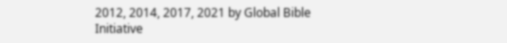2012, 2014, 2017, 2021 by Global Bible Initiative